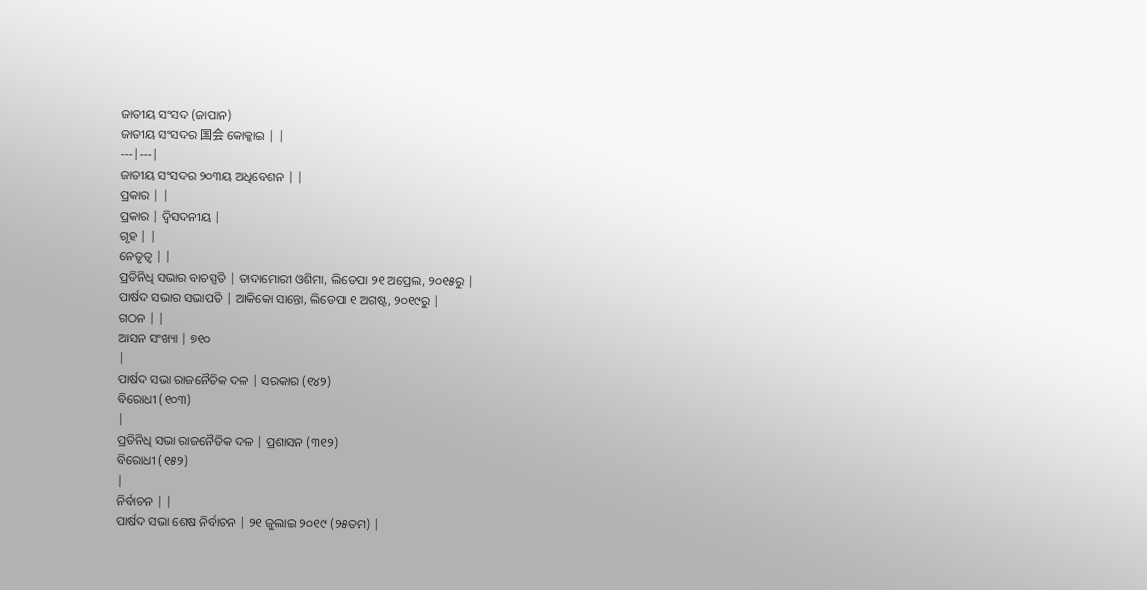ଜାତୀୟ ସଂସଦ (ଜାପାନ)
ଜାତୀୟ ସଂସଦର 国会 କୋକ୍କାଇ | |
---|---|
ଜାତୀୟ ସଂସଦର ୨୦୩ୟ ଅଧିବେଶନ | |
ପ୍ରକାର | |
ପ୍ରକାର | ଦ୍ୱିସଦନୀୟ |
ଗୃହ | |
ନେତୃତ୍ୱ | |
ପ୍ରତିନିଧି ସଭାର ବାଚସ୍ପତି | ତାଦାମୋରୀ ଓଶିମା, ଲିଡେପା ୨୧ ଅପ୍ରେଲ, ୨୦୧୫ରୁ |
ପାର୍ଷଦ ସଭାର ସଭାପତି | ଆକିକୋ ସାନ୍ତୋ, ଲିଡେପା ୧ ଅଗଷ୍ଟ, ୨୦୧୯ରୁ |
ଗଠନ | |
ଆସନ ସଂଖ୍ୟା | ୭୧୦
|
ପାର୍ଷଦ ସଭା ରାଜନୈତିକ ଦଳ | ସରକାର (୧୪୨)
ବିରୋଧୀ (୧୦୩)
|
ପ୍ରତିନିଧି ସଭା ରାଜନୈତିକ ଦଳ | ପ୍ରଶାସନ (୩୧୨)
ବିରୋଧୀ (୧୫୨)
|
ନିର୍ବାଚନ | |
ପାର୍ଷଦ ସଭା ଶେଷ ନିର୍ବାଚନ | ୨୧ ଜୁଲାଇ ୨୦୧୯ (୨୫ତମ) |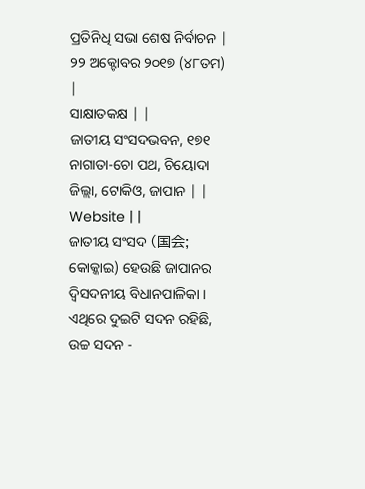ପ୍ରତିନିଧି ସଭା ଶେଷ ନିର୍ବାଚନ | ୨୨ ଅକ୍ଟୋବର ୨୦୧୭ (୪୮ତମ) |
ସାକ୍ଷାତକକ୍ଷ | |
ଜାତୀୟ ସଂସଦଭବନ, ୧୭୧ ନାଗାତା-ଚୋ ପଥ, ଚିୟୋଦା ଜିଲ୍ଲା, ଟୋକିଓ, ଜାପାନ | |
Website | |
ଜାତୀୟ ସଂସଦ (国会; କୋକ୍କାଇ) ହେଉଛି ଜାପାନର ଦ୍ୱିସଦନୀୟ ବିଧାନପାଳିକା । ଏଥିରେ ଦୁଇଟି ସଦନ ରହିଛି, ଉଚ୍ଚ ସଦନ -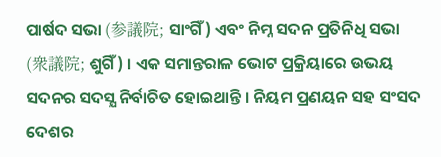ପାର୍ଷଦ ସଭା (参議院; ସାଂଗିଁ) ଏବଂ ନିମ୍ନ ସଦନ ପ୍ରତିନିଧି ସଭା (衆議院; ଶୁଗିଁ) । ଏକ ସମାନ୍ତରାଳ ଭୋଟ ପ୍ରକ୍ରିୟାରେ ଉଭୟ ସଦନର ସଦସ୍ଯ ନିର୍ବାଚିତ ହୋଇଥାନ୍ତି । ନିୟମ ପ୍ରଣୟନ ସହ ସଂସଦ ଦେଶର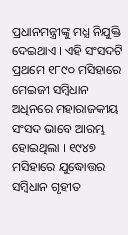ପ୍ରଧାନମନ୍ତ୍ରୀଙ୍କୁ ମଧ୍ଯ ନିଯୁକ୍ତି ଦେଇଥାଏ । ଏହି ସଂସଦଟି ପ୍ରଥମେ ୧୮୯୦ ମସିହାରେ ମେଇଜୀ ସମ୍ବିଧାନ ଅଧିନରେ ମହାରାଜକୀୟ ସଂସଦ ଭାବେ ଆରମ୍ଭ ହୋଇଥିଲା । ୧୯୪୭ ମସିହାରେ ଯୁଦ୍ଧୋତ୍ତର ସମ୍ବିଧାନ ଗୃହୀତ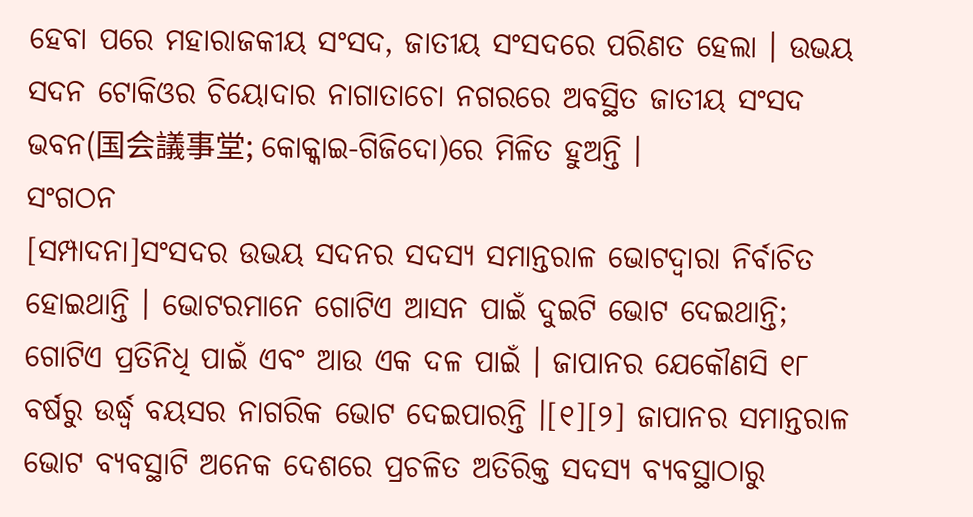ହେବା ପରେ ମହାରାଜକୀୟ ସଂସଦ, ଜାତୀୟ ସଂସଦରେ ପରିଣତ ହେଲା । ଉଭୟ ସଦନ ଟୋକିଓର ଚିୟୋଦାର ନାଗାତାଚୋ ନଗରରେ ଅବସ୍ଥିତ ଜାତୀୟ ସଂସଦ ଭବନ(国会議事堂; କୋକ୍କାଇ-ଗିଜିଦୋ)ରେ ମିଳିତ ହୁଅନ୍ତି ।
ସଂଗଠନ
[ସମ୍ପାଦନା]ସଂସଦର ଉଭୟ ସଦନର ସଦସ୍ଯ ସମାନ୍ତରାଳ ଭୋଟଦ୍ୱାରା ନିର୍ବାଚିତ ହୋଇଥାନ୍ତି । ଭୋଟରମାନେ ଗୋଟିଏ ଆସନ ପାଇଁ ଦୁଇଟି ଭୋଟ ଦେଇଥାନ୍ତି; ଗୋଟିଏ ପ୍ରତିନିଧି ପାଇଁ ଏବଂ ଆଉ ଏକ ଦଳ ପାଇଁ । ଜାପାନର ଯେକୌଣସି ୧୮ ବର୍ଷରୁ ଉର୍ଦ୍ଧ୍ବ ବୟସର ନାଗରିକ ଭୋଟ ଦେଇପାରନ୍ତି ।[୧][୨] ଜାପାନର ସମାନ୍ତରାଳ ଭୋଟ ବ୍ଯବସ୍ଥାଟି ଅନେକ ଦେଶରେ ପ୍ରଚଳିତ ଅତିରିକ୍ତ ସଦସ୍ଯ ବ୍ଯବସ୍ଥାଠାରୁ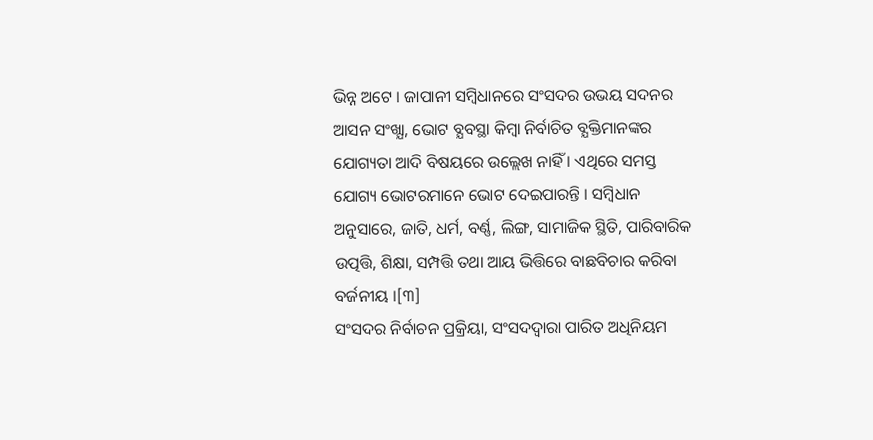ଭିନ୍ନ ଅଟେ । ଜାପାନୀ ସମ୍ବିଧାନରେ ସଂସଦର ଉଭୟ ସଦନର ଆସନ ସଂଖ୍ଯା, ଭୋଟ ବ୍ଯବସ୍ଥା କିମ୍ବା ନିର୍ବାଚିତ ବ୍ଯକ୍ତିମାନଙ୍କର ଯୋଗ୍ୟତା ଆଦି ବିଷୟରେ ଉଲ୍ଲେଖ ନାହିଁ । ଏଥିରେ ସମସ୍ତ ଯୋଗ୍ୟ ଭୋଟରମାନେ ଭୋଟ ଦେଇପାରନ୍ତି । ସମ୍ବିଧାନ ଅନୁସାରେ, ଜାତି, ଧର୍ମ, ବର୍ଣ୍ଣ, ଲିଙ୍ଗ, ସାମାଜିକ ସ୍ଥିତି, ପାରିବାରିକ ଉତ୍ପତ୍ତି, ଶିକ୍ଷା, ସମ୍ପତ୍ତି ତଥା ଆୟ ଭିତ୍ତିରେ ବାଛବିଚାର କରିବା ବର୍ଜନୀୟ ।[୩]
ସଂସଦର ନିର୍ବାଚନ ପ୍ରକ୍ରିୟା, ସଂସଦଦ୍ୱାରା ପାରିତ ଅଧିନିୟମ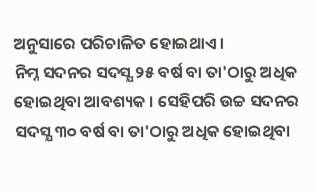ଅନୁସାରେ ପରିଚାଳିତ ହୋଇଥାଏ ।
ନିମ୍ନ ସଦନର ସଦସ୍ଯ ୨୫ ବର୍ଷ ବା ତା'ଠାରୁ ଅଧିକ ହୋଇଥିବା ଆବଶ୍ୟକ । ସେହିପରି ଉଚ୍ଚ ସଦନର ସଦସ୍ଯ ୩୦ ବର୍ଷ ବା ତା'ଠାରୁ ଅଧିକ ହୋଇଥିବା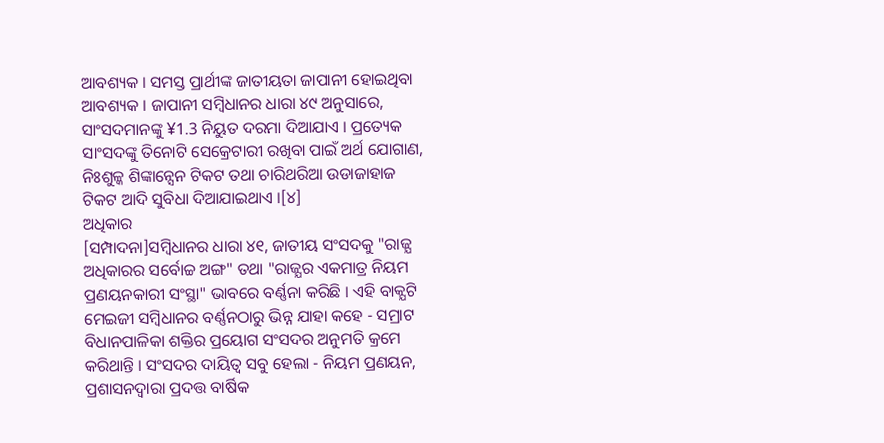ଆବଶ୍ୟକ । ସମସ୍ତ ପ୍ରାର୍ଥୀଙ୍କ ଜାତୀୟତା ଜାପାନୀ ହୋଇଥିବା ଆବଶ୍ୟକ । ଜାପାନୀ ସମ୍ବିଧାନର ଧାରା ୪୯ ଅନୁସାରେ, ସାଂସଦମାନଙ୍କୁ ¥1.3 ନିୟୁତ ଦରମା ଦିଆଯାଏ । ପ୍ରତ୍ୟେକ ସାଂସଦଙ୍କୁ ତିନୋଟି ସେକ୍ରେଟାରୀ ରଖିବା ପାଇଁ ଅର୍ଥ ଯୋଗାଣ, ନିଃଶୁଳ୍କ ଶିଙ୍କାନ୍ସେନ ଟିକଟ ତଥା ଚାରିଥରିଆ ଉଡାଜାହାଜ ଟିକଟ ଆଦି ସୁବିଧା ଦିଆଯାଇଥାଏ ।[୪]
ଅଧିକାର
[ସମ୍ପାଦନା]ସମ୍ବିଧାନର ଧାରା ୪୧, ଜାତୀୟ ସଂସଦକୁ "ରାଜ୍ଯ ଅଧିକାରର ସର୍ବୋଚ୍ଚ ଅଙ୍ଗ" ତଥା "ରାଜ୍ଯର ଏକମାତ୍ର ନିୟମ ପ୍ରଣୟନକାରୀ ସଂସ୍ଥା" ଭାବରେ ବର୍ଣ୍ଣନା କରିଛି । ଏହି ବାକ୍ଯଟି ମେଇଜୀ ସମ୍ବିଧାନର ବର୍ଣ୍ଣନଠାରୁ ଭିନ୍ନ ଯାହା କହେ - ସମ୍ରାଟ ବିଧାନପାଳିକା ଶକ୍ତିର ପ୍ରୟୋଗ ସଂସଦର ଅନୁମତି କ୍ରମେ କରିଥାନ୍ତି । ସଂସଦର ଦାୟିତ୍ୱ ସବୁ ହେଲା - ନିୟମ ପ୍ରଣୟନ, ପ୍ରଶାସନଦ୍ୱାରା ପ୍ରଦତ୍ତ ବାର୍ଷିକ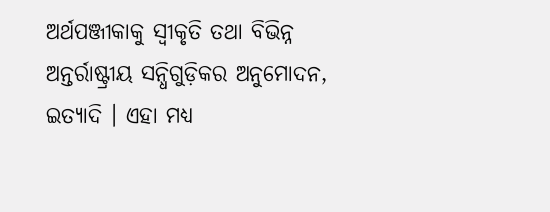ଅର୍ଥପଞ୍ଜୀକାକୁ ସ୍ୱୀକୃତି ତଥା ବିଭିନ୍ନ ଅନ୍ତର୍ରାଷ୍ଟ୍ରୀୟ ସନ୍ଧିଗୁଡ଼ିକର ଅନୁମୋଦନ, ଇତ୍ଯାଦି । ଏହା ମଧ୍ଯ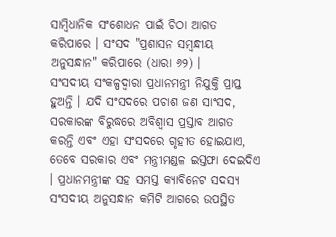ସାମ୍ବିଧାନିକ ସଂଶୋଧନ ପାଇଁ ଚିଠା ଆଗତ କରିପାରେ । ସଂସଦ "ପ୍ରଶାସନ ସମ୍ବନ୍ଧୀୟ ଅନୁସନ୍ଧାନ" କରିପାରେ (ଧାରା ୬୨) ।
ସଂସଦୀୟ ସଂକଳ୍ପଦ୍ୱାରା ପ୍ରଧାନମନ୍ତ୍ରୀ ନିଯୁକ୍ତି ପ୍ରାପ୍ତ ହୁଅନ୍ତି । ଯଦି ସଂସଦରେ ପଚାଶ ଜଣ ସାଂସଦ, ସରକାରଙ୍କ ବିରୁଦ୍ଧରେ ଅବିଶ୍ୱାସ ପ୍ରସ୍ତାବ ଆଗତ କରନ୍ତି ଏବଂ ଏହା ସଂସଦରେ ଗୃହୀତ ହୋଇଯାଏ, ତେବେ ସରକାର ଏବଂ ମନ୍ତ୍ରୀମଣ୍ଡଳ ଇସ୍ତଫା ଦେଇଦିଏ । ପ୍ରଧାନମନ୍ତ୍ରୀଙ୍କ ସହ ସମସ୍ତ କ୍ଯାବିନେଟ ସଦସ୍ଯ ସଂସଦୀୟ ଅନୁସନ୍ଧାନ କମିଟି ଆଗରେ ଉପସ୍ଥିତ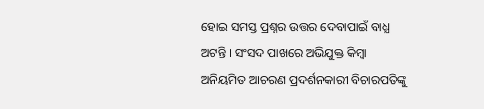ହୋଇ ସମସ୍ତ ପ୍ରଶ୍ନର ଉତ୍ତର ଦେବାପାଇଁ ବାଧ୍ଯ ଅଟନ୍ତି । ସଂସଦ ପାଖରେ ଅଭିଯୁକ୍ତ କିମ୍ବା ଅନିୟମିତ ଆଚରଣ ପ୍ରଦର୍ଶନକାରୀ ବିଚାରପତିଙ୍କୁ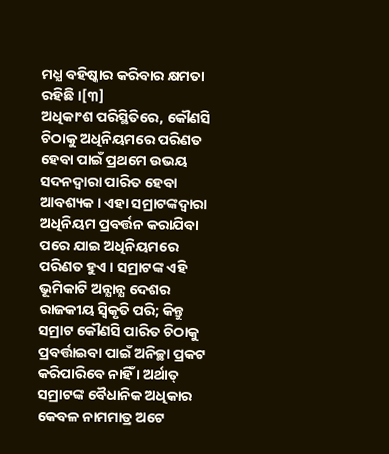ମଧ୍ଯ ବହିଷ୍କାର କରିବାର କ୍ଷମତା ରହିଛି ।[୩]
ଅଧିକାଂଶ ପରିସ୍ଥିତିରେ, କୌଣସି ଚିଠାକୁ ଅଧିନିୟମରେ ପରିଣତ ହେବା ପାଇଁ ପ୍ରଥମେ ଉଭୟ ସଦନଦ୍ୱାରା ପାରିତ ହେବା ଆବଶ୍ୟକ । ଏହା ସମ୍ରାଟଙ୍କଦ୍ୱାରା ଅଧିନିୟମ ପ୍ରବର୍ତ୍ତନ କରାଯିବା ପରେ ଯାଇ ଅଧିନିୟମରେ ପରିଣତ ହୁଏ । ସମ୍ରାଟଙ୍କ ଏହି ଭୂମିକାଟି ଅନ୍ଯାନ୍ଯ ଦେଶର ରାଜକୀୟ ସ୍ୱିକୃତି ପରି; କିନ୍ତୁ ସମ୍ରାଟ କୌଣସି ପାରିତ ଚିଠାକୁ ପ୍ରବର୍ତ୍ତାଇବା ପାଇଁ ଅନିଚ୍ଛା ପ୍ରକଟ କରିପାରିବେ ନାହିଁ । ଅର୍ଥାତ୍ ସମ୍ରାଟଙ୍କ ବୈଧାନିକ ଅଧିକାର କେବଳ ନାମମାତ୍ର ଅଟେ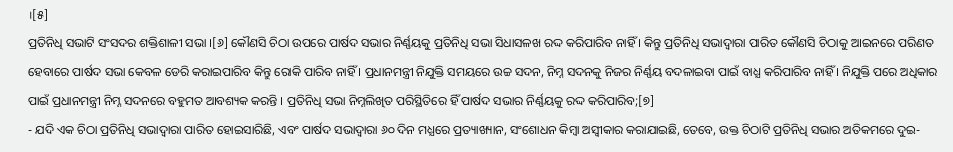।[୫]
ପ୍ରତିନିଧି ସଭାଟି ସଂସଦର ଶକ୍ତିଶାଳୀ ସଭା ।[୬] କୌଣସି ଚିଠା ଉପରେ ପାର୍ଷଦ ସଭାର ନିର୍ଣ୍ଣୟକୁ ପ୍ରତିନିଧି ସଭା ସିଧାସଳଖ ରଦ୍ଦ କରିପାରିବ ନାହିଁ । କିନ୍ତୁ ପ୍ରତିନିଧି ସଭାଦ୍ୱାରା ପାରିତ କୌଣସି ଚିଠାକୁ ଆଇନରେ ପରିଣତ ହେବାରେ ପାର୍ଷଦ ସଭା କେବଳ ଡେରି କରାଇପାରିବ କିନ୍ତୁ ରୋକି ପାରିବ ନାହିଁ । ପ୍ରଧାନମନ୍ତ୍ରୀ ନିଯୁକ୍ତି ସମୟରେ ଉଚ୍ଚ ସଦନ, ନିମ୍ନ ସଦନକୁ ନିଜର ନିର୍ଣ୍ଣୟ ବଦଳାଇବା ପାଇଁ ବାଧ୍ଯ କରିପାରିବ ନାହିଁ । ନିଯୁକ୍ତି ପରେ ଅଧିକାର ପାଇଁ ପ୍ରଧାନମନ୍ତ୍ରୀ ନିମ୍ନ ସଦନରେ ବହୁମତ ଆବଶ୍ୟକ କରନ୍ତି । ପ୍ରତିନିଧି ସଭା ନିମ୍ନଲିଖିତ ପରିସ୍ଥିତିରେ ହିଁ ପାର୍ଷଦ ସଭାର ନିର୍ଣ୍ଣୟକୁ ରଦ୍ଦ କରିପାରିବ;[୭]
- ଯଦି ଏକ ଚିଠା ପ୍ରତିନିଧି ସଭାଦ୍ୱାରା ପାରିତ ହୋଇସାରିଛି, ଏବଂ ପାର୍ଷଦ ସଭାଦ୍ୱାରା ୬୦ ଦିନ ମଧ୍ଯରେ ପ୍ରତ୍ୟାଖ୍ୟାନ, ସଂଶୋଧନ କିମ୍ବା ଅସ୍ୱୀକାର କରାଯାଇଛି, ତେବେ, ଉକ୍ତ ଚିଠାଟି ପ୍ରତିନିଧି ସଭାର ଅତିକମରେ ଦୁଇ-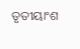ତୃତୀୟାଂଶ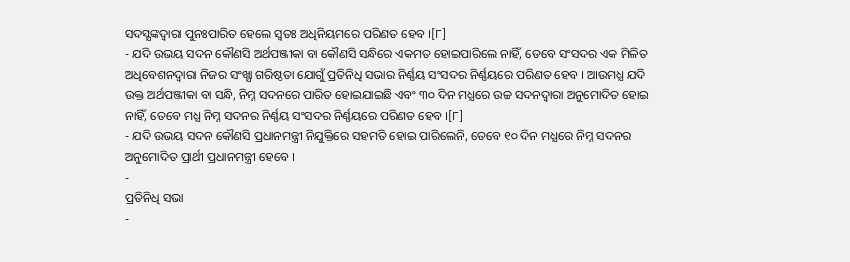ସଦସ୍ଯଙ୍କଦ୍ୱାରା ପୁନଃପାରିତ ହେଲେ ସ୍ୱତଃ ଅଧିନିୟମରେ ପରିଣତ ହେବ ।[୮]
- ଯଦି ଉଭୟ ସଦନ କୌଣସି ଅର୍ଥପଞ୍ଜୀକା ବା କୌଣସି ସନ୍ଧିରେ ଏକମତ ହୋଇପାରିଲେ ନାହିଁ, ତେବେ ସଂସଦର ଏକ ମିଳିତ ଅଧିବେଶନଦ୍ୱାରା ନିଜର ସଂଖ୍ଯା ଗରିଷ୍ଠତା ଯୋଗୁଁ ପ୍ରତିନିଧି ସଭାର ନିର୍ଣ୍ଣୟ ସଂସଦର ନିର୍ଣ୍ଣୟରେ ପରିଣତ ହେବ । ଆଉମଧ୍ଯ ଯଦି ଉକ୍ତ ଅର୍ଥପଞ୍ଜୀକା ବା ସନ୍ଧି, ନିମ୍ନ ସଦନରେ ପାରିତ ହୋଇଯାଇଛି ଏବଂ ୩୦ ଦିନ ମଧ୍ଯରେ ଉଚ୍ଚ ସଦନଦ୍ୱାରା ଅନୁମୋଦିତ ହୋଇ ନାହିଁ, ତେବେ ମଧ୍ଯ ନିମ୍ନ ସଦନର ନିର୍ଣ୍ଣୟ ସଂସଦର ନିର୍ଣ୍ଣୟରେ ପରିଣତ ହେବ ।[୮]
- ଯଦି ଉଭୟ ସଦନ କୌଣସି ପ୍ରଧାନମନ୍ତ୍ରୀ ନିଯୁକ୍ତିରେ ସହମତି ହୋଇ ପାରିଲେନି, ତେବେ ୧୦ ଦିନ ମଧ୍ଯରେ ନିମ୍ନ ସଦନର ଅନୁମୋଦିତ ପ୍ରାର୍ଥୀ ପ୍ରଧାନମନ୍ତ୍ରୀ ହେବେ ।
-
ପ୍ରତିନିଧି ସଭା
-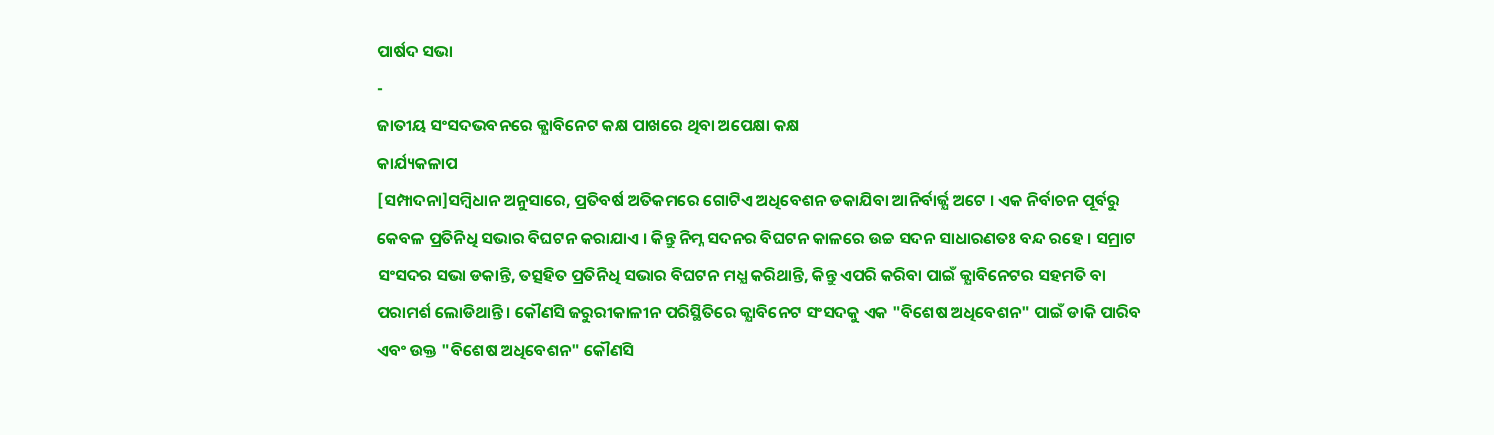ପାର୍ଷଦ ସଭା
-
ଜାତୀୟ ସଂସଦଭବନରେ କ୍ଯାବିନେଟ କକ୍ଷ ପାଖରେ ଥିବା ଅପେକ୍ଷା କକ୍ଷ
କାର୍ଯ୍ୟକଳାପ
[ସମ୍ପାଦନା]ସମ୍ବିଧାନ ଅନୁସାରେ, ପ୍ରତିବର୍ଷ ଅତିକମରେ ଗୋଟିଏ ଅଧିବେଶନ ଡକାଯିବା ଆନିର୍ବାର୍ଜ୍ଯ ଅଟେ । ଏକ ନିର୍ବାଚନ ପୂର୍ବରୁ କେବଳ ପ୍ରତିନିଧି ସଭାର ବିଘଟନ କରାଯାଏ । କିନ୍ତୁ ନିମ୍ନ ସଦନର ବିଘଟନ କାଳରେ ଉଚ୍ଚ ସଦନ ସାଧାରଣତଃ ବନ୍ଦ ରହେ । ସମ୍ରାଟ ସଂସଦର ସଭା ଡକାନ୍ତି, ତତ୍ସହିତ ପ୍ରତିନିଧି ସଭାର ବିଘଟନ ମଧ୍ଯ କରିଥାନ୍ତି, କିନ୍ତୁ ଏପରି କରିବା ପାଇଁ କ୍ଯାବିନେଟର ସହମତି ବା ପରାମର୍ଶ ଲୋଡିଥାନ୍ତି । କୌଣସି ଜରୁରୀକାଳୀନ ପରିସ୍ଥିତିରେ କ୍ଯାବିନେଟ ସଂସଦକୁ ଏକ "ବିଶେଷ ଅଧିବେଶନ" ପାଇଁ ଡାକି ପାରିବ ଏବଂ ଉକ୍ତ "ବିଶେଷ ଅଧିବେଶନ" କୌଣସି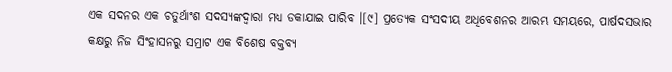ଏକ ସଦନର ଏକ ଚତୁର୍ଥାଂଶ ସଦସ୍ଯଙ୍କଦ୍ୱାରା ମଧ୍ଯ ଡକାଯାଇ ପାରିବ ।[୯] ପ୍ରତ୍ଯେକ ସଂସଦୀୟ ଅଧିବେଶନର ଆରମ୍ଭ ସମୟରେ, ପାର୍ଷଦସଭାର କକ୍ଷରୁ ନିଜ ସିଂହାସନରୁ ସମ୍ରାଟ ଏକ ବିଶେଷ ବକ୍ତବ୍ଯ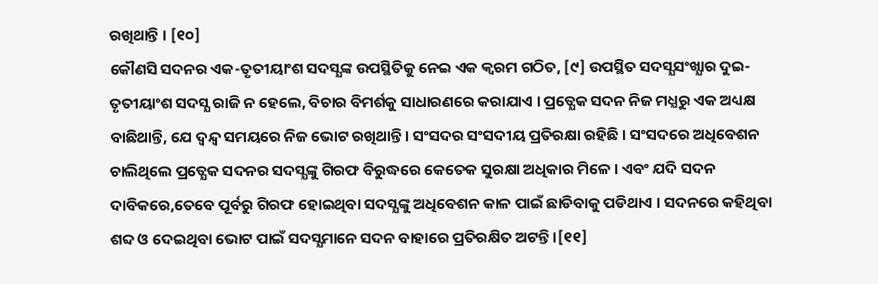ରଖିଥାନ୍ତି । [୧୦]
କୌଣସି ସଦନର ଏକ-ତୃତୀୟାଂଶ ସଦସ୍ଯଙ୍କ ଉପସ୍ଥିତିକୁ ନେଇ ଏକ କ୍ୱରମ ଗଠିତ, [୯] ଉପସ୍ଥିତ ସଦସ୍ଯସଂଖ୍ଯାର ଦୁଇ-ତୃତୀୟାଂଶ ସଦସ୍ଯ ରାଜି ନ ହେଲେ, ବିଚାର ବିମର୍ଶକୁ ସାଧାରଣରେ କରାଯାଏ । ପ୍ରତ୍ଯେକ ସଦନ ନିଜ ମଧ୍ଯରୁ ଏକ ଅଧ୍ୟକ୍ଷ ବାଛିଥାନ୍ତି, ଯେ ଦ୍ୱନ୍ଦ୍ୱ ସମୟରେ ନିଜ ଭୋଟ ରଖିଥାନ୍ତି । ସଂସଦର ସଂସଦୀୟ ପ୍ରତିରକ୍ଷା ରହିଛି । ସଂସଦରେ ଅଧିବେଶନ ଚାଲିଥିଲେ ପ୍ରତ୍ଯେକ ସଦନର ସଦସ୍ଯଙ୍କୁ ଗିରଫ ବିରୁଦ୍ଧରେ କେତେକ ସୁରକ୍ଷା ଅଧିକାର ମିଳେ । ଏବଂ ଯଦି ସଦନ ଦାବିକରେ,ତେବେ ପୂର୍ବରୁ ଗିରଫ ହୋଇଥିବା ସଦସ୍ଯଙ୍କୁ ଅଧିବେଶନ କାଳ ପାଇଁ ଛାଡିବାକୁ ପଡିଥାଏ । ସଦନରେ କହିଥିବା ଶବ୍ଦ ଓ ଦେଇଥିବା ଭୋଟ ପାଇଁ ସଦସ୍ଯମାନେ ସଦନ ବାହାରେ ପ୍ରତିରକ୍ଷିତ ଅଟନ୍ତି ।[୧୧]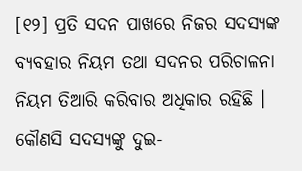[୧୨] ପ୍ରତି ସଦନ ପାଖରେ ନିଜର ସଦସ୍ଯଙ୍କ ବ୍ଯବହାର ନିୟମ ତଥା ସଦନର ପରିଚାଳନା ନିୟମ ତିଆରି କରିବାର ଅଧିକାର ରହିଛି । କୌଣସି ସଦସ୍ଯଙ୍କୁ ଦୁଇ-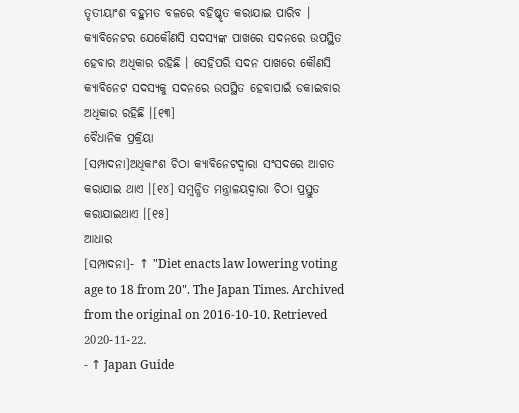ତୃତୀୟାଂଶ ବହୁମତ ବଳରେ ବହିଷ୍କୃତ କରାଯାଇ ପାରିବ । କ୍ଯାବିନେଟର ଯେକୌଣସି ସଦସ୍ଯଙ୍କ ପାଖରେ ସଦନରେ ଉପସ୍ଥିତ ହେବାର ଅଧିକାର ରହିଛି । ସେହିପରି ସଦନ ପାଖରେ କୌଣସି କ୍ଯାବିନେଟ ସଦସ୍ଯକୁ ସଦନରେ ଉପସ୍ଥିତ ହେବାପାଇଁ ଡକାଇବାର ଅଧିକାର ରହିଛି ।[୧୩]
ବୈଧାନିକ ପ୍ରକ୍ରିୟା
[ସମ୍ପାଦନା]ଅଧିକାଂଶ ଚିଠା କ୍ଯାବିନେଟଦ୍ୱାରା ସଂସଦରେ ଆଗତ କରାଯାଇ ଥାଏ ।[୧୪] ସମ୍ବନ୍ଧିତ ମନ୍ତ୍ରାଳୟଦ୍ୱାରା ଚିଠା ପ୍ରସ୍ତୁତ କରାଯାଇଥାଏ ।[୧୫]
ଆଧାର
[ସମ୍ପାଦନା]- ↑ "Diet enacts law lowering voting age to 18 from 20". The Japan Times. Archived from the original on 2016-10-10. Retrieved 2020-11-22.
- ↑ Japan Guide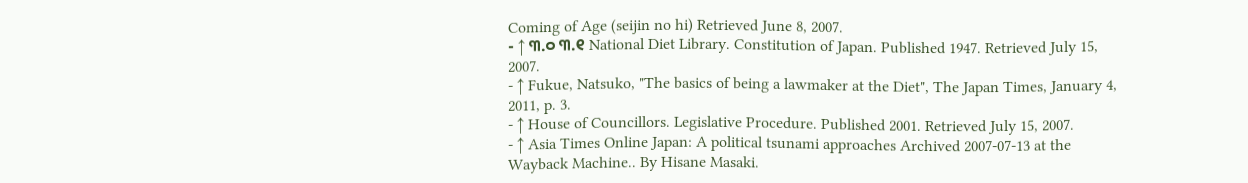Coming of Age (seijin no hi) Retrieved June 8, 2007.
- ↑ ୩.୦ ୩.୧ National Diet Library. Constitution of Japan. Published 1947. Retrieved July 15, 2007.
- ↑ Fukue, Natsuko, "The basics of being a lawmaker at the Diet", The Japan Times, January 4, 2011, p. 3.
- ↑ House of Councillors. Legislative Procedure. Published 2001. Retrieved July 15, 2007.
- ↑ Asia Times Online Japan: A political tsunami approaches Archived 2007-07-13 at the Wayback Machine.. By Hisane Masaki.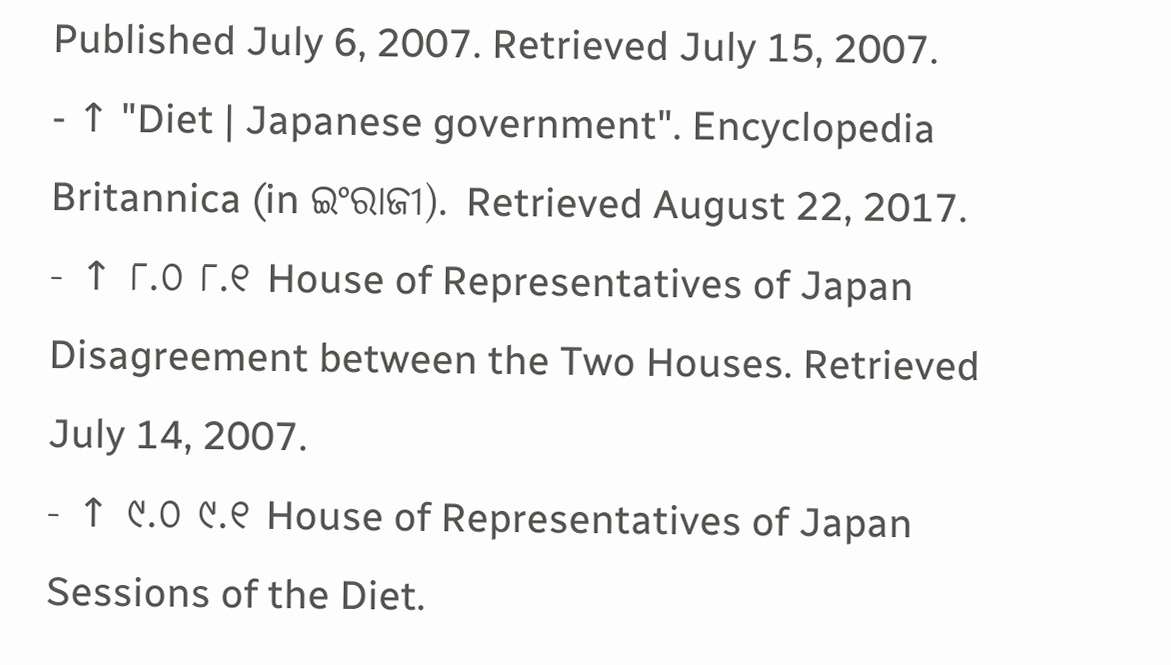Published July 6, 2007. Retrieved July 15, 2007.
- ↑ "Diet | Japanese government". Encyclopedia Britannica (in ଇଂରାଜୀ). Retrieved August 22, 2017.
- ↑ ୮.୦ ୮.୧ House of Representatives of Japan Disagreement between the Two Houses. Retrieved July 14, 2007.
- ↑ ୯.୦ ୯.୧ House of Representatives of Japan Sessions of the Diet.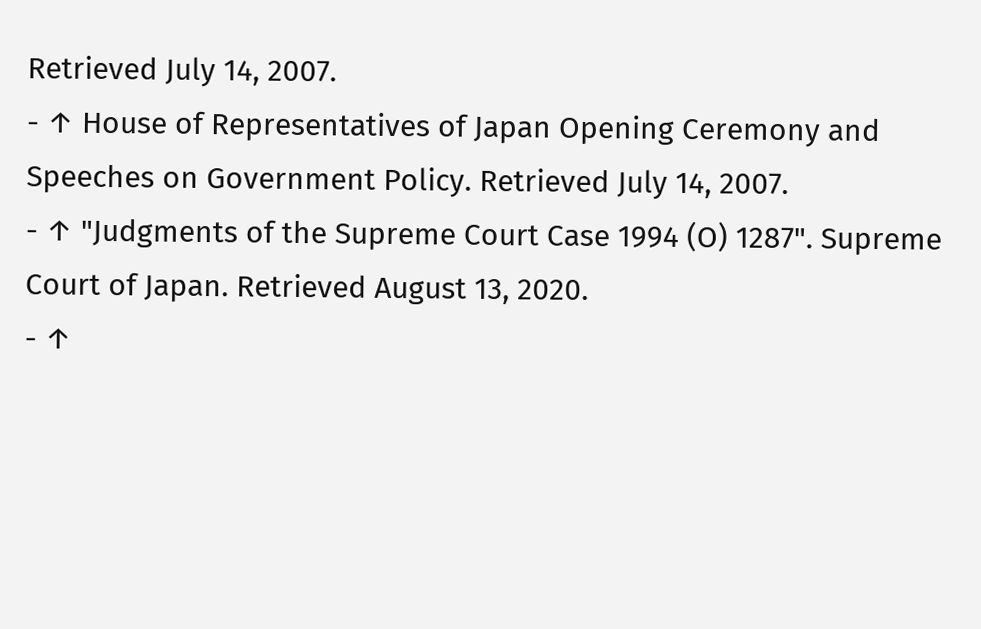Retrieved July 14, 2007.
- ↑ House of Representatives of Japan Opening Ceremony and Speeches on Government Policy. Retrieved July 14, 2007.
- ↑ "Judgments of the Supreme Court Case 1994 (O) 1287". Supreme Court of Japan. Retrieved August 13, 2020.
- ↑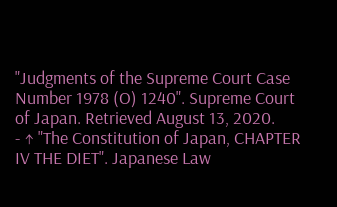"Judgments of the Supreme Court Case Number 1978 (O) 1240". Supreme Court of Japan. Retrieved August 13, 2020.
- ↑ "The Constitution of Japan, CHAPTER IV THE DIET". Japanese Law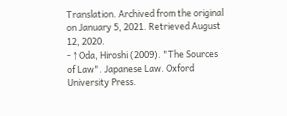Translation. Archived from the original on January 5, 2021. Retrieved August 12, 2020.
- ↑ Oda, Hiroshi (2009). "The Sources of Law". Japanese Law. Oxford University Press.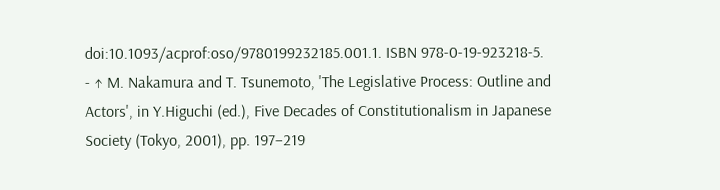doi:10.1093/acprof:oso/9780199232185.001.1. ISBN 978-0-19-923218-5.
- ↑ M. Nakamura and T. Tsunemoto, 'The Legislative Process: Outline and Actors', in Y.Higuchi (ed.), Five Decades of Constitutionalism in Japanese Society (Tokyo, 2001), pp. 197–219